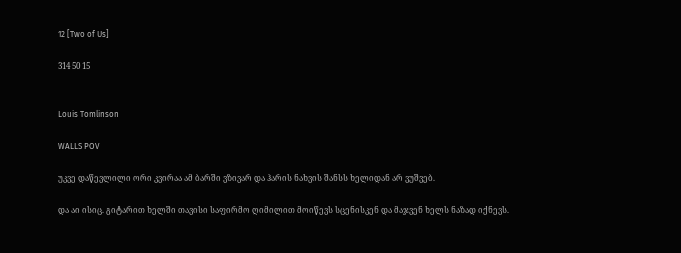12 [Two of Us]

314 50 15


Louis Tomlinson

WALLS POV

უკვე დაწევლილი ორი კვირაა ამ ბარში ვზივარ და ჰარის ნახვის შანსს ხელიდან არ ვუშვებ.

და აი ისიც. გიტარით ხელში თავისი საფირმო ღიმილით მოიწევს სცენისკენ და მაჯვენ ხელს ნაზად იქნევს.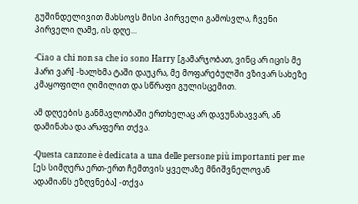გუშინდელივით მახსოვს მისი პირველი გამოსვლა, ჩვენი პირველი ღამე, ის დღე...

-Ciao a chi non sa che io sono Harry [გამარჯობათ, ვინც არ იცის მე ჰარი ვარ] -ხალხმა ტაში დაუკრა, მე მოფარებულში ვზივარ სახეზე კმაყოფილი ღიმილით და სწრაფი გულისცემით.

ამ დღეების განმავლობაში ერთხელაც არ დავუნახავვარ, ან დამინახა და არაფერი თქვა.

-Questa canzone è dedicata a una delle persone più importanti per me [ეს სიმღერა ერთ-ერთ ჩემთვის ყველაზე მნიშვნელოვან ადამიანს ეზღვნება] -თქვა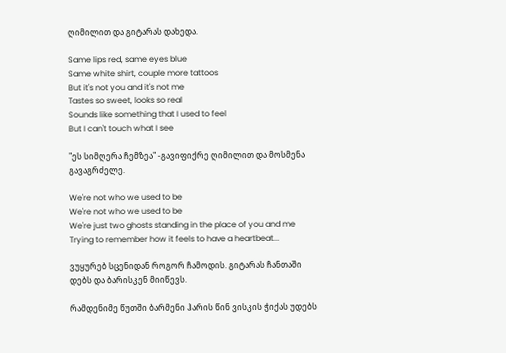ღიმილით და გიტარას დახედა.

Same lips red, same eyes blue
Same white shirt, couple more tattoos
But it's not you and it's not me
Tastes so sweet, looks so real
Sounds like something that I used to feel
But I can't touch what I see

"ეს სიმღერა ჩემზეა" -გავიფიქრე ღიმილით და მოსმენა გავაგრძელე.

We're not who we used to be
We're not who we used to be
We're just two ghosts standing in the place of you and me
Trying to remember how it feels to have a heartbeat...

ვუყურებ სცენიდან როგორ ჩამოდის. გიტარას ჩანთაში დებს და ბარისკენ მიიწევს.

რამდენიმე წუთში ბარმენი ჰარის წინ ვისკის ჭიქას უდებს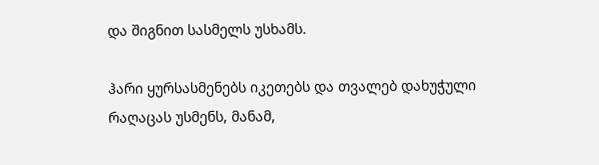და შიგნით სასმელს უსხამს.

ჰარი ყურსასმენებს იკეთებს და თვალებ დახუჭული რაღაცას უსმენს, მანამ,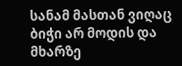სანამ მასთან ვიღაც ბიჭი არ მოდის და მხარზე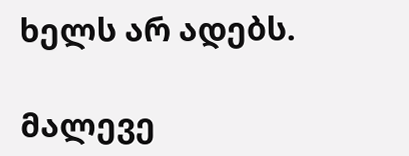ხელს არ ადებს.

მალევე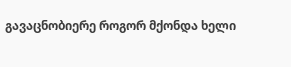გავაცნობიერე როგორ მქონდა ხელი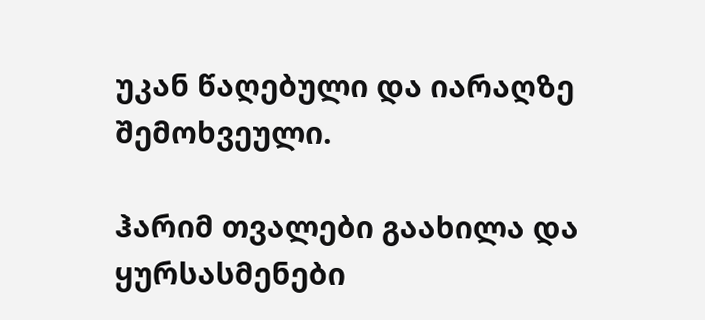უკან წაღებული და იარაღზე შემოხვეული.

ჰარიმ თვალები გაახილა და ყურსასმენები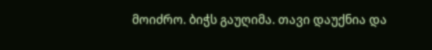მოიძრო. ბიჭს გაუღიმა. თავი დაუქნია და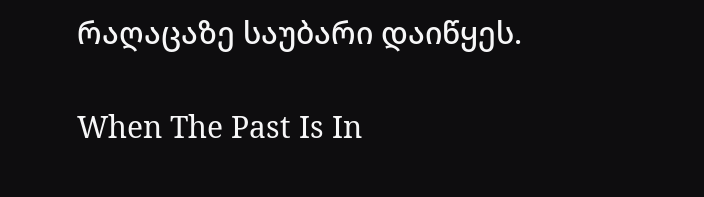რაღაცაზე საუბარი დაიწყეს.

When The Past Is In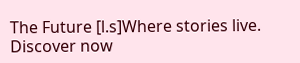The Future [l.s]Where stories live. Discover now